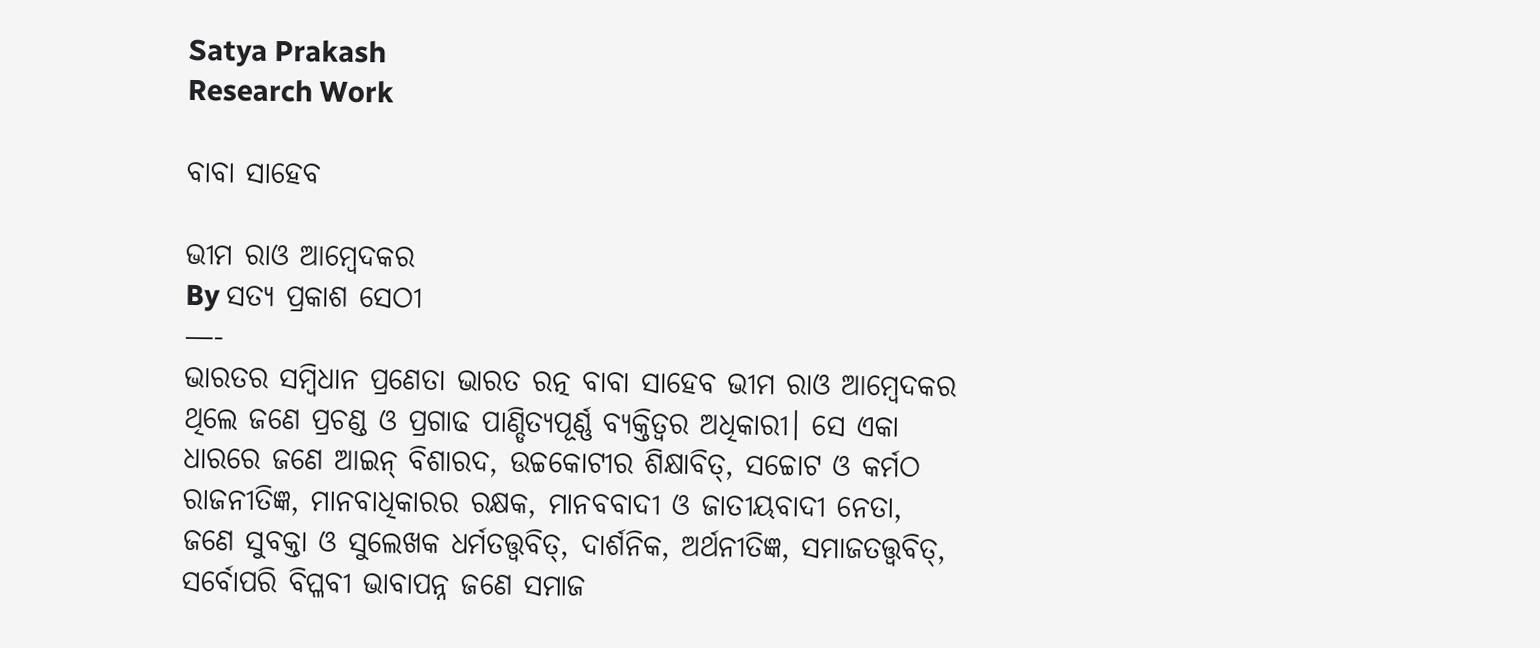Satya Prakash
Research Work

ବାବା ସାହେବ

ଭୀମ ରାଓ ଆମ୍ବେଦକର
By ସତ୍ୟ ପ୍ରକାଶ ସେଠୀ
—-
ଭାରତର ସମ୍ବିଧାନ ପ୍ରଣେତା ଭାରତ ରତ୍ନ ବାବା ସାହେବ ଭୀମ ରାଓ ଆମ୍ବେଦକର ଥିଲେ ଜଣେ ପ୍ରଚଣ୍ଡ ଓ ପ୍ରଗାଢ ପାଣ୍ଡିତ୍ୟପୂର୍ଣ୍ଣ ବ୍ୟକ୍ତିତ୍ଵର ଅଧିକାରୀ। ସେ ଏକା ଧାରରେ ଜଣେ ଆଇନ୍ ବିଶାରଦ, ଉଚ୍ଚକୋଟୀର ଶିକ୍ଷାବିତ୍, ସଚ୍ଚୋଟ ଓ କର୍ମଠ ରାଜନୀତିଜ୍ଞ, ମାନବାଧିକାରର ରକ୍ଷକ, ମାନବବାଦୀ ଓ ଜାତୀୟବାଦୀ ନେତା, ଜଣେ ସୁବକ୍ତା ଓ ସୁଲେଖକ ଧର୍ମତତ୍ତ୍ଵବିତ୍, ଦାର୍ଶନିକ, ଅର୍ଥନୀତିଜ୍ଞ, ସମାଜତତ୍ତ୍ବବିତ୍, ସର୍ବୋପରି ବିପ୍ଳବୀ ଭାବାପନ୍ନ ଜଣେ ସମାଜ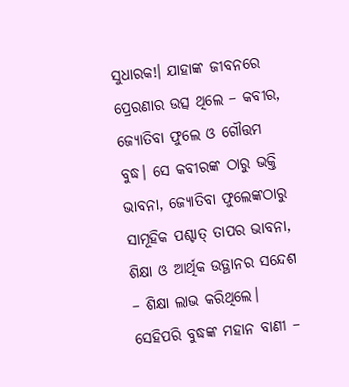ସୁଧାରକ!। ଯାହାଙ୍କ ଜୀବନରେ ପ୍ରେରଣାର ଉତ୍ସ ଥିଲେ – କବୀର, ଜ୍ୟୋତିବା ଫୁଲେ ଓ ଗୌତ୍ତମ ବୁଦ୍ଧ। ସେ କବୀରଙ୍କ ଠାରୁ ଭକ୍ତି ଭାବନା, ଜ୍ୟୋତିବା ଫୁଲେଙ୍କଠାରୁ ସାମୂହିକ ପଶ୍ଚାତ୍ ତାପର ଭାବନା, ଶିକ୍ଷା ଓ ଆର୍ଥିକ ଉତ୍ଥାନର ସନ୍ଦେଶ – ଶିକ୍ଷା ଲାଭ କରିଥିଲେ। ସେହିପରି ବୁଦ୍ଧଙ୍କ ମହାନ ବାଣୀ –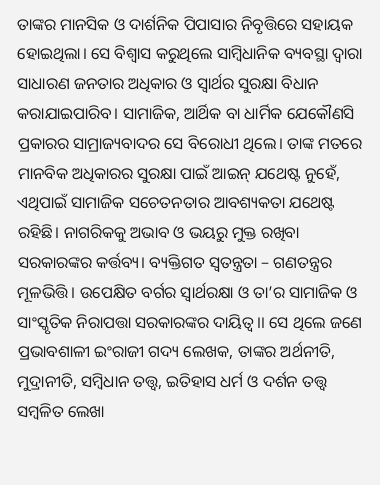ତାଙ୍କର ମାନସିକ ଓ ଦାର୍ଶନିକ ପିପାସାର ନିବୃତ୍ତିରେ ସହାୟକ ହୋଇଥିଲା। ସେ ବିଶ୍ବାସ କରୁଥିଲେ ସାମ୍ବିଧାନିକ ବ୍ୟବସ୍ଥା ଦ୍ଵାରା ସାଧାରଣ ଜନତାର ଅଧିକାର ଓ ସ୍ୱାର୍ଥର ସୁରକ୍ଷା ବିଧାନ କରାଯାଇପାରିବ। ସାମାଜିକ, ଆର୍ଥିକ ବା ଧାର୍ମିକ ଯେକୌଣସି ପ୍ରକାରର ସାମ୍ରାଜ୍ୟବାଦର ସେ ବିରୋଧୀ ଥିଲେ। ତାଙ୍କ ମତରେ ମାନବିକ ଅଧିକାରର ସୁରକ୍ଷା ପାଇଁ ଆଇନ୍ ଯଥେଷ୍ଟ ନୁହେଁ, ଏଥିପାଇଁ ସାମାଜିକ ସଚେତନତାର ଆବଶ୍ୟକତା ଯଥେଷ୍ଟ ରହିଛି। ନାଗରିକକୁ ଅଭାବ ଓ ଭୟରୁ ମୁକ୍ତ ରଖିବା ସରକାରଙ୍କର କର୍ତ୍ତବ୍ୟ। ବ୍ୟକ୍ତିଗତ ସ୍ଵତନ୍ତ୍ରତା – ଗଣତନ୍ତ୍ରର ମୂଳଭିତ୍ତି। ଉପେକ୍ଷିତ ବର୍ଗର ସ୍ୱାର୍ଥରକ୍ଷା ଓ ତା’ର ସାମାଜିକ ଓ ସାଂସ୍କୃତିକ ନିରାପତ୍ତା ସରକାରଙ୍କର ଦାୟିତ୍ଵ।। ସେ ଥିଲେ ଜଣେ ପ୍ରଭାବଶାଳୀ ଇଂରାଜୀ ଗଦ୍ୟ ଲେଖକ, ତାଙ୍କର ଅର୍ଥନୀତି, ମୁଦ୍ରାନୀତି, ସମ୍ବିଧାନ ତତ୍ତ୍ଵ, ଇତିହାସ ଧର୍ମ ଓ ଦର୍ଶନ ତତ୍ତ୍ଵ ସମ୍ବଳିତ ଲେଖା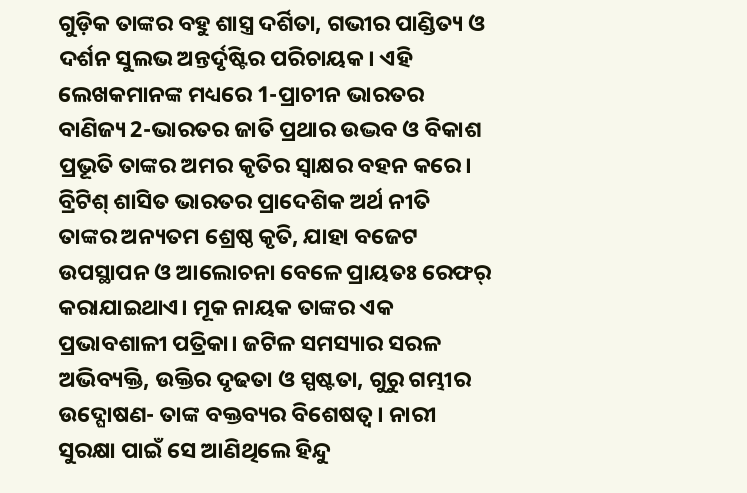ଗୁଡ଼ିକ ତାଙ୍କର ବହୁ ଶାସ୍ତ୍ର ଦର୍ଶିତା, ଗଭୀର ପାଣ୍ଡିତ୍ୟ ଓ ଦର୍ଶନ ସୁଲଭ ଅନ୍ତର୍ଦୃଷ୍ଟିର ପରିଚାୟକ। ଏହି ଲେଖକମାନଙ୍କ ମଧ୍ୟରେ 1-ପ୍ରାଚୀନ ଭାରତର ବାଣିଜ୍ୟ 2-ଭାରତର ଜାତି ପ୍ରଥାର ଉଦ୍ଭବ ଓ ବିକାଶ ପ୍ରଭୂତି ତାଙ୍କର ଅମର କୃତିର ସ୍ଵାକ୍ଷର ବହନ କରେ। ବ୍ରିଟିଶ୍ ଶାସିତ ଭାରତର ପ୍ରାଦେଶିକ ଅର୍ଥ ନୀତି ତାଙ୍କର ଅନ୍ୟତମ ଶ୍ରେଷ୍ଠ କୃତି, ଯାହା ବଜେଟ ଉପସ୍ଥାପନ ଓ ଆଲୋଚନା ବେଳେ ପ୍ରାୟତଃ ରେଫର୍ କରାଯାଇଥାଏ। ମୂକ ନାୟକ ତାଙ୍କର ଏକ ପ୍ରଭାବଶାଳୀ ପତ୍ରିକା। ଜଟିଳ ସମସ୍ୟାର ସରଳ ଅଭିବ୍ୟକ୍ତି, ଉକ୍ତିର ଦୃଢତା ଓ ସ୍ପଷ୍ଟତା, ଗୁରୁ ଗମ୍ଭୀର ଉଦ୍ଘୋଷଣ- ତାଙ୍କ ବକ୍ତବ୍ୟର ବିଶେଷତ୍ଵ। ନାରୀ ସୁରକ୍ଷା ପାଇଁ ସେ ଆଣିଥିଲେ ହିନ୍ଦୁ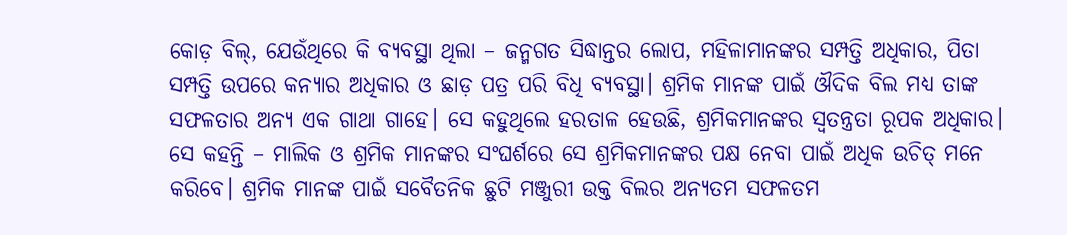କୋଡ଼ ବିଲ୍, ଯେଉଁଥିରେ କି ବ୍ୟବସ୍ଥା ଥିଲା – ଜନ୍ମଗତ ସିଦ୍ଧାନ୍ତର ଲୋପ, ମହିଳାମାନଙ୍କର ସମ୍ପତ୍ତି ଅଧିକାର, ପିତା ସମ୍ପତ୍ତି ଉପରେ କନ୍ୟାର ଅଧିକାର ଓ ଛାଡ଼ ପତ୍ର ପରି ବିଧି ବ୍ୟବସ୍ଥା। ଶ୍ରମିକ ମାନଙ୍କ ପାଇଁ ଔଦିକ ବିଲ ମଧ୍ୟ ତାଙ୍କ ସଫଳତାର ଅନ୍ୟ ଏକ ଗାଥା ଗାହେ। ସେ କହୁଥିଲେ ହରତାଳ ହେଉଛି, ଶ୍ରମିକମାନଙ୍କର ସ୍ଵତନ୍ତ୍ରତା ରୂପକ ଅଧିକାର। ସେ କହନ୍ତି – ମାଲିକ ଓ ଶ୍ରମିକ ମାନଙ୍କର ସଂଘର୍ଶରେ ସେ ଶ୍ରମିକମାନଙ୍କର ପକ୍ଷ ନେବା ପାଇଁ ଅଧିକ ଉଚିତ୍ ମନେ କରିବେ। ଶ୍ରମିକ ମାନଙ୍କ ପାଇଁ ସବୈତନିକ ଛୁଟି ମଞ୍ଜୁରୀ ଉକ୍ତ ବିଲର ଅନ୍ୟତମ ସଫଳତମ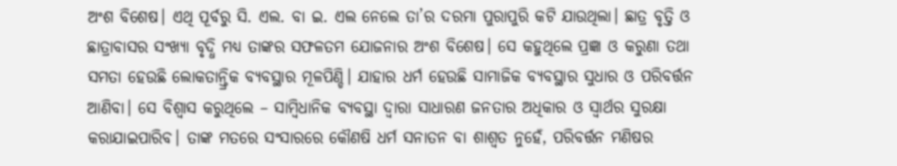ଅଂଶ ବିଶେଷ। ଏଥି ପୂର୍ବରୁ ସି. ଏଲ. ବା ଇ. ଏଲ ନେଲେ ତା’ର ଦରମା ପୁରାପୁରି କଟି ଯାଉଥିଲା। ଛାତ୍ର ବୃତ୍ତି ଓ ଛାତ୍ରାବାସର ସଂଖ୍ଯା ବୃଦ୍ଧି ମଧ୍ଯ ତାଙ୍କର ସଫଳତମ ଯୋଜନାର ଅଂଶ ବିଶେଷ। ସେ କହୁଥିଲେ ପ୍ରଜ୍ଞା ଓ କରୁଣା ତଥା ସମତା ହେଉଛି ଲୋକତାନ୍ତ୍ରିକ ବ୍ୟବସ୍ଥାର ମୂଳପିଣ୍ଡି। ଯାହାର ଧର୍ମ ହେଉଛି ସାମାଜିକ ବ୍ୟବସ୍ଥାର ସୁଧାର ଓ ପରିବର୍ତ୍ତନ ଆଣିବା। ସେ ବିଶ୍ବାସ କରୁଥିଲେ – ସାମ୍ବିଧାନିକ ବ୍ୟବସ୍ଥା ଦ୍ଵାରା ସାଧାରଣ ଜନତାର ଅଧିକାର ଓ ସ୍ୱାର୍ଥର ସୁରକ୍ଷା କରାଯାଇପାରିବ। ତାଙ୍କ ମତରେ ସଂସାରରେ କୌଣଷି ଧର୍ମ ସନାତନ ବା ଶାଶ୍ୱତ ନୁହେଁ, ପରିବର୍ତ୍ତନ ମଣିଷର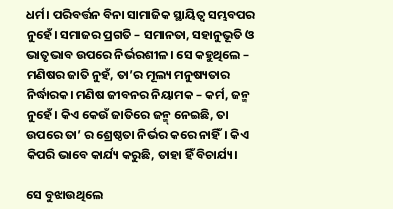ଧର୍ମ। ପରିବର୍ତ୍ତନ ବିନା ସାମାଜିକ ସ୍ଥାୟିତ୍ଵ ସମ୍ଭବପର ନୁହେଁ। ସମାଜର ପ୍ରଗତି – ସମାନତା, ସହାନୁଭୂତି ଓ ଭାତୃଭାବ ଉପରେ ନିର୍ଭରଶୀଳ। ସେ କହୁଥିଲେ – ମଣିଷର ଜାତି ନୁହଁ, ତା’ର ମୂଲ୍ୟ ମନୁଷ୍ୟତାର ନିର୍ଦ୍ଧାରକ। ମଣିଷ ଜୀବନର ନିୟାମକ – କର୍ମ, ଜନ୍ମ ନୁହେଁ। କିଏ କେଉଁ ଜାତିରେ ଜନ୍ମ୍ ନେଇଛି, ତା ଉପରେ ତା’ ର ଶ୍ରେଷ୍ଠତା ନିର୍ଭର କରେ ନାହିଁ। କିଏ କିପରି ଭାବେ କାର୍ଯ୍ୟ କରୁଛି, ତାହା ହିଁ ବିଚାର୍ଯ୍ୟ।

ସେ ବୁଝାଉଥିଲେ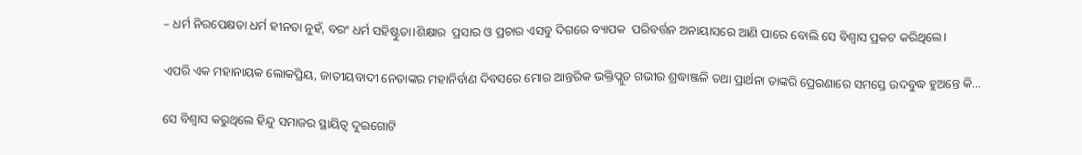– ଧର୍ମ ନିରପେକ୍ଷତା ଧର୍ମ ହୀନତା ନୁହଁ, ବରଂ ଧର୍ମ ସହିଷ୍ଟୁତା।ଶିକ୍ଷାର  ପ୍ରସାର ଓ ପ୍ରଚାର ଏସବୁ ଦିଗରେ ବ୍ୟାପକ  ପରିବର୍ତ୍ତନ ଅନାୟାସରେ ଆଣି ପାରେ ବୋଲି ସେ ବିଶ୍ବାସ ପ୍ରକଟ କରିଥିଲେ।

ଏପରି ଏକ ମହାନାୟକ ଲୋକପ୍ରିୟ, ଜାତୀୟବାଦୀ ନେତାଙ୍କର ମହାନିର୍ବାଣ ଦିବସରେ ମୋର ଆନ୍ତରିକ ଭକ୍ତିପ୍ଲୁତ ଗଭୀର ଶ୍ରଦ୍ଧାଞ୍ଜଳି ତଥା ପ୍ରାର୍ଥନା ତାଙ୍କରି ପ୍ରେରଣାରେ ସମସ୍ତେ ଉଦବୁଦ୍ଧ ହୁଅନ୍ତେ କି…

ସେ ବିଶ୍ବାସ କରୁଥିଲେ ହିନ୍ଦୁ ସମାଜର ସ୍ଥାୟିତ୍ୱ ଦୁଇଗୋଟି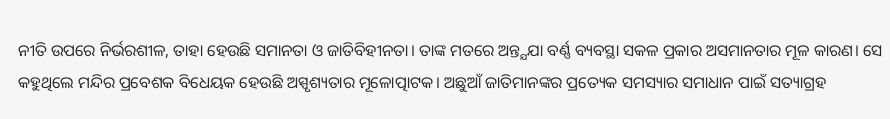ନୀତି ଉପରେ ନିର୍ଭରଶୀଳ, ତାହା ହେଉଛି ସମାନତା ଓ ଜାତିବିହୀନତା। ତାଙ୍କ ମତରେ ଅନ୍ତ୍ଯଯା ବର୍ଣ୍ଣ ବ୍ୟବସ୍ଥା ସକଳ ପ୍ରକାର ଅସମାନତାର ମୂଳ କାରଣ। ସେ କହୁଥିଲେ ମନ୍ଦିର ପ୍ରବେଶକ ବିଧେୟକ ହେଉଛି ଅସ୍ପୃଶ୍ୟତାର ମୂଳୋତ୍ପାଟକ। ଅଛୁଆଁ ଜାତିମାନଙ୍କର ପ୍ରତ୍ୟେକ ସମସ୍ୟାର ସମାଧାନ ପାଇଁ ସତ୍ୟାଗ୍ରହ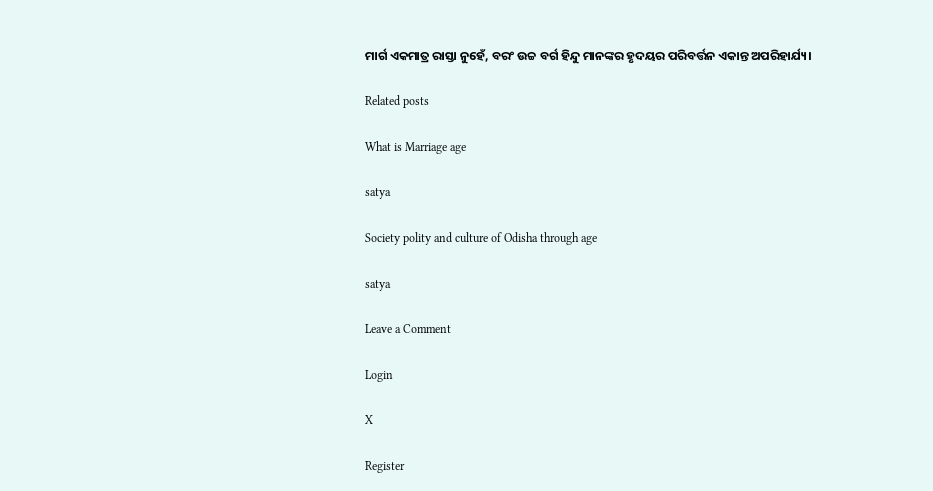ମାର୍ଗ ଏକମାତ୍ର ରାସ୍ତା ନୁହେଁ, ବରଂ ଉଚ୍ଚ ବର୍ଗ ହିନ୍ଦୁ ମାନଙ୍କର ହୃଦୟର ପରିବର୍ତ୍ତନ ଏକାନ୍ତ ଅପରିହାର୍ଯ୍ୟ।

Related posts

What is Marriage age

satya

Society polity and culture of Odisha through age

satya

Leave a Comment

Login

X

Register